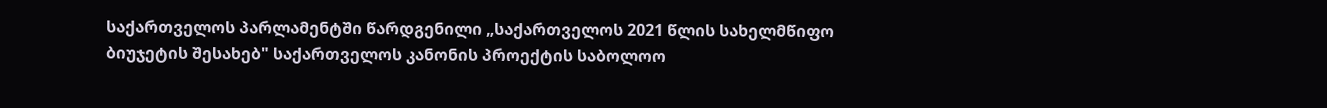საქართველოს პარლამენტში წარდგენილი „საქართველოს 2021 წლის სახელმწიფო ბიუჯეტის შესახებ" საქართველოს კანონის პროექტის საბოლოო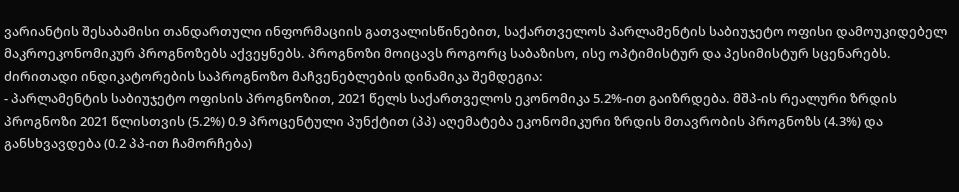ვარიანტის შესაბამისი თანდართული ინფორმაციის გათვალისწინებით, საქართველოს პარლამენტის საბიუჯეტო ოფისი დამოუკიდებელ მაკროეკონომიკურ პროგნოზებს აქვეყნებს. პროგნოზი მოიცავს როგორც საბაზისო, ისე ოპტიმისტურ და პესიმისტურ სცენარებს.
ძირითადი ინდიკატორების საპროგნოზო მაჩვენებლების დინამიკა შემდეგია:
- პარლამენტის საბიუჯეტო ოფისის პროგნოზით, 2021 წელს საქართველოს ეკონომიკა 5.2%-ით გაიზრდება. მშპ-ის რეალური ზრდის პროგნოზი 2021 წლისთვის (5.2%) 0.9 პროცენტული პუნქტით (პპ) აღემატება ეკონომიკური ზრდის მთავრობის პროგნოზს (4.3%) და განსხვავდება (0.2 პპ-ით ჩამორჩება)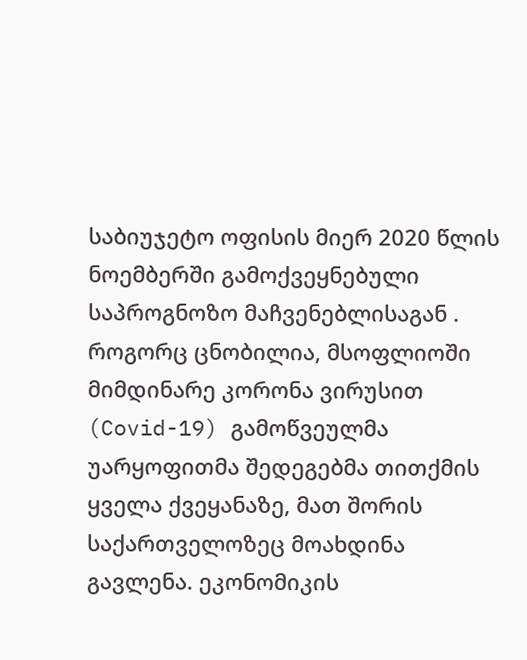საბიუჯეტო ოფისის მიერ 2020 წლის ნოემბერში გამოქვეყნებული საპროგნოზო მაჩვენებლისაგან . როგორც ცნობილია, მსოფლიოში მიმდინარე კორონა ვირუსით (Covid-19) გამოწვეულმა უარყოფითმა შედეგებმა თითქმის ყველა ქვეყანაზე, მათ შორის საქართველოზეც მოახდინა გავლენა. ეკონომიკის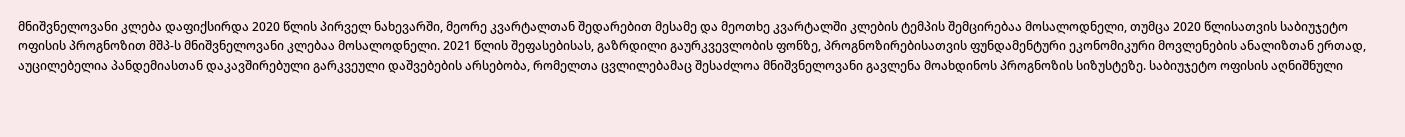მნიშვნელოვანი კლება დაფიქსირდა 2020 წლის პირველ ნახევარში, მეორე კვარტალთან შედარებით მესამე და მეოთხე კვარტალში კლების ტემპის შემცირებაა მოსალოდნელი, თუმცა 2020 წლისათვის საბიუჯეტო ოფისის პროგნოზით მშპ-ს მნიშვნელოვანი კლებაა მოსალოდნელი. 2021 წლის შეფასებისას, გაზრდილი გაურკვევლობის ფონზე, პროგნოზირებისათვის ფუნდამენტური ეკონომიკური მოვლენების ანალიზთან ერთად, აუცილებელია პანდემიასთან დაკავშირებული გარკვეული დაშვებების არსებობა, რომელთა ცვლილებამაც შესაძლოა მნიშვნელოვანი გავლენა მოახდინოს პროგნოზის სიზუსტეზე. საბიუჯეტო ოფისის აღნიშნული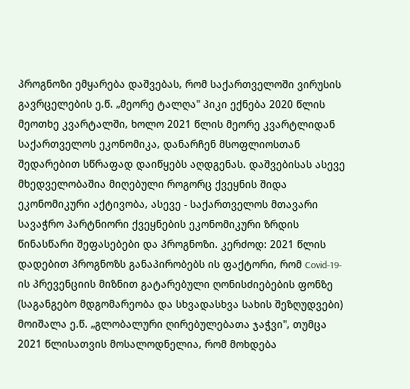პროგნოზი ემყარება დაშვებას, რომ საქართველოში ვირუსის გავრცელების ე.წ. „მეორე ტალღა" პიკი ექნება 2020 წლის მეოთხე კვარტალში, ხოლო 2021 წლის მეორე კვარტლიდან საქართველოს ეკონომიკა, დანარჩენ მსოფლიოსთან შედარებით სწრაფად დაიწყებს აღდგენას. დაშვებისას ასევე მხედველობაშია მიღებული როგორც ქვეყნის შიდა ეკონომიკური აქტივობა, ასევე - საქართველოს მთავარი სავაჭრო პარტნიორი ქვეყნების ეკონომიკური ზრდის წინასწარი შეფასებები და პროგნოზი. კერძოდ: 2021 წლის დადებით პროგნოზს განაპირობებს ის ფაქტორი, რომ Covid-19-ის პრევენციის მიზნით გატარებული ღონისძიებების ფონზე (საგანგებო მდგომარეობა და სხვადასხვა სახის შეზღუდვები) მოიშალა ე.წ. „გლობალური ღირებულებათა ჯაჭვი", თუმცა 2021 წლისათვის მოსალოდნელია, რომ მოხდება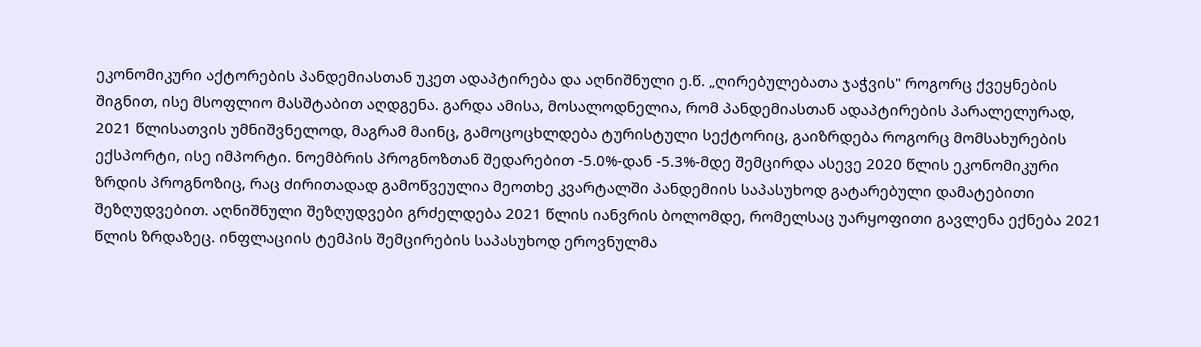ეკონომიკური აქტორების პანდემიასთან უკეთ ადაპტირება და აღნიშნული ე.წ. „ღირებულებათა ჯაჭვის" როგორც ქვეყნების შიგნით, ისე მსოფლიო მასშტაბით აღდგენა. გარდა ამისა, მოსალოდნელია, რომ პანდემიასთან ადაპტირების პარალელურად, 2021 წლისათვის უმნიშვნელოდ, მაგრამ მაინც, გამოცოცხლდება ტურისტული სექტორიც, გაიზრდება როგორც მომსახურების ექსპორტი, ისე იმპორტი. ნოემბრის პროგნოზთან შედარებით -5.0%-დან -5.3%-მდე შემცირდა ასევე 2020 წლის ეკონომიკური ზრდის პროგნოზიც, რაც ძირითადად გამოწვეულია მეოთხე კვარტალში პანდემიის საპასუხოდ გატარებული დამატებითი შეზღუდვებით. აღნიშნული შეზღუდვები გრძელდება 2021 წლის იანვრის ბოლომდე, რომელსაც უარყოფითი გავლენა ექნება 2021 წლის ზრდაზეც. ინფლაციის ტემპის შემცირების საპასუხოდ ეროვნულმა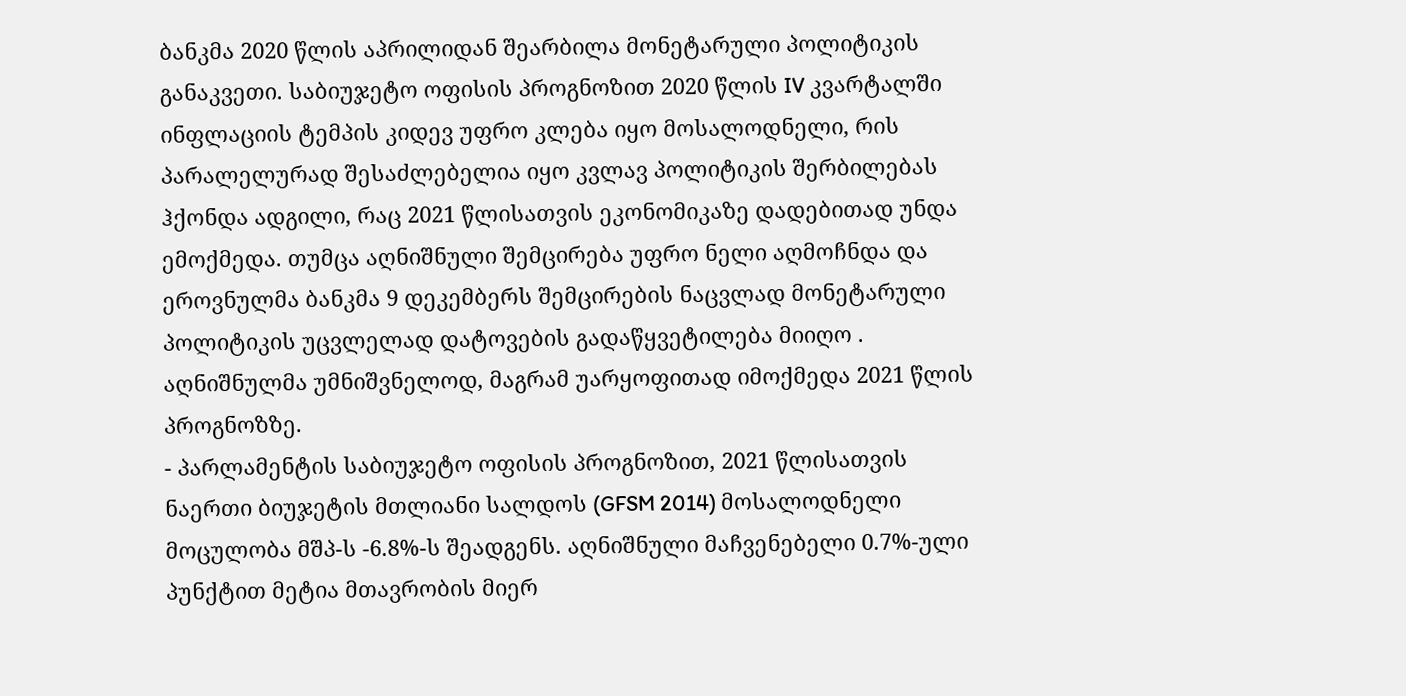ბანკმა 2020 წლის აპრილიდან შეარბილა მონეტარული პოლიტიკის განაკვეთი. საბიუჯეტო ოფისის პროგნოზით 2020 წლის IV კვარტალში ინფლაციის ტემპის კიდევ უფრო კლება იყო მოსალოდნელი, რის პარალელურად შესაძლებელია იყო კვლავ პოლიტიკის შერბილებას ჰქონდა ადგილი, რაც 2021 წლისათვის ეკონომიკაზე დადებითად უნდა ემოქმედა. თუმცა აღნიშნული შემცირება უფრო ნელი აღმოჩნდა და ეროვნულმა ბანკმა 9 დეკემბერს შემცირების ნაცვლად მონეტარული პოლიტიკის უცვლელად დატოვების გადაწყვეტილება მიიღო . აღნიშნულმა უმნიშვნელოდ, მაგრამ უარყოფითად იმოქმედა 2021 წლის პროგნოზზე.
- პარლამენტის საბიუჯეტო ოფისის პროგნოზით, 2021 წლისათვის ნაერთი ბიუჯეტის მთლიანი სალდოს (GFSM 2014) მოსალოდნელი მოცულობა მშპ-ს -6.8%-ს შეადგენს. აღნიშნული მაჩვენებელი 0.7%-ული პუნქტით მეტია მთავრობის მიერ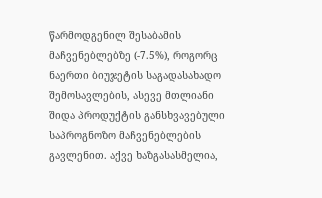წარმოდგენილ შესაბამის მაჩვენებლებზე (-7.5%), როგორც ნაერთი ბიუჯეტის საგადასახადო შემოსავლების, ასევე მთლიანი შიდა პროდუქტის განსხვავებული საპროგნოზო მაჩვენებლების გავლენით. აქვე ხაზგასასმელია,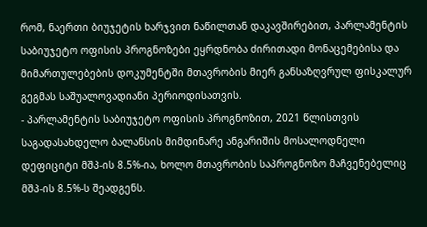რომ, ნაერთი ბიუჯეტის ხარჯვით ნაწილთან დაკავშირებით, პარლამენტის საბიუჯეტო ოფისის პროგნოზები ეყრდნობა ძირითადი მონაცემებისა და მიმართულებების დოკუმენტში მთავრობის მიერ განსაზღვრულ ფისკალურ გეგმას საშუალოვადიანი პერიოდისათვის.
- პარლამენტის საბიუჯეტო ოფისის პროგნოზით, 2021 წლისთვის საგადასახდელო ბალანსის მიმდინარე ანგარიშის მოსალოდნელი დეფიციტი მშპ-ის 8.5%-ია, ხოლო მთავრობის საპროგნოზო მაჩვენებელიც მშპ-ის 8.5%-ს შეადგენს.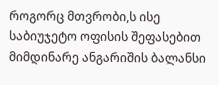როგორც მთვრობი,ს ისე საბიუჯეტო ოფისის შეფასებით მიმდინარე ანგარიშის ბალანსი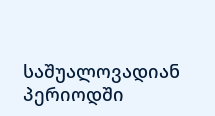საშუალოვადიან პერიოდში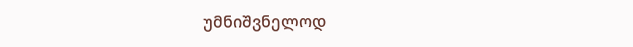უმნიშვნელოდ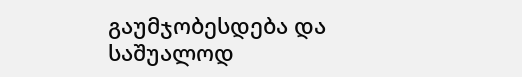გაუმჯობესდება და საშუალოდ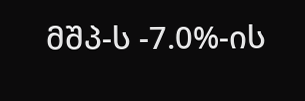მშპ-ს -7.0%-ის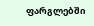ფარგლებში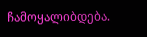ჩამოყალიბდება.